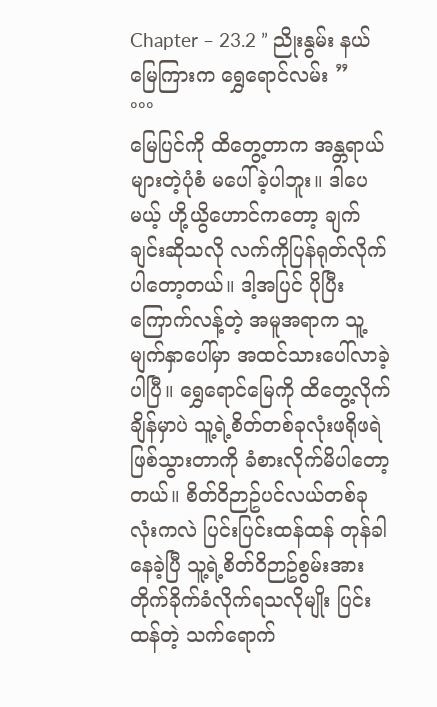Chapter – 23.2 ” ညိုးနွမ်း နယ်မြေကြားက ရွှေရောင်လမ်း ”
°°°
မြေပြင်ကို ထိတွေ့တာက အန္တရာယ်များတဲ့ပုံစံ မပေါ်ခဲ့ပါဘူး။ ဒါပေမယ့် ဟို့ယွိဟောင်ကတော့ ချက်ချင်းဆိုသလို လက်ကိုပြန်ရုတ်လိုက်ပါတော့တယ်။ ဒါ့အပြင် ပိုပြီးကြောက်လန့်တဲ့ အမူအရာက သူ့မျက်နှာပေါ်မှာ အထင်သားပေါ်လာခဲ့ပါပြီ။ ရွှေရောင်မြေကို ထိတွေ့လိုက်ချိန်မှာပဲ သူ့ရဲ့စိတ်တစ်ခုလုံးဖရိုဖရဲဖြစ်သွားတာကို ခံစားလိုက်မိပါတော့တယ်။ စိတ်၀ိဉာဥ်ပင်လယ်တစ်ခုလုံးကလဲ ပြင်းပြင်းထန်ထန် တုန်ခါနေခဲ့ပြီ သူ့ရဲ့စိတ်၀ိဉာဥ်စွမ်းအား တိုက်ခိုက်ခံလိုက်ရသလိုမျိုး ပြင်းထန်တဲ့ သက်ရောက်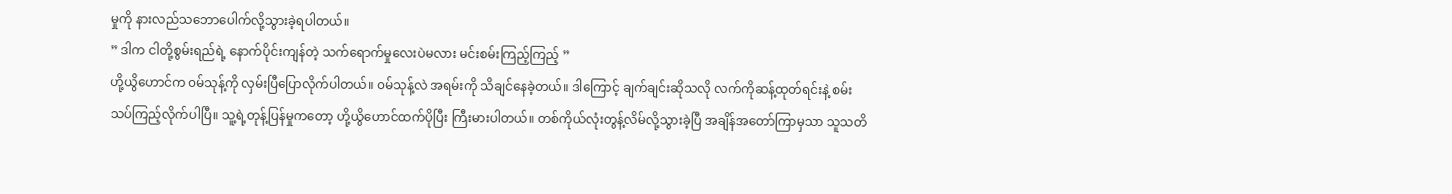မှုကို နားလည်သဘောပေါက်လို့သွားခဲ့ရပါတယ်။
” ဒါက ငါတို့စွမ်းရည်ရဲ့ နောက်ပိုင်းကျန်တဲ့ သက်ရောက်မှုလေးပဲမလား မင်းစမ်းကြည့်ကြည့် ”
ဟို့ယွိဟောင်က ၀မ်သုန့်ကို လှမ်းပြီပြောလိုက်ပါတယ်။ ၀မ်သုန့်လဲ အရမ်းကို သိချင်နေခဲ့တယ်။ ဒါကြောင့် ချက်ချင်းဆိုသလို လက်ကိုဆန့်ထုတ်ရင်းနဲ့ စမ်းသပ်ကြည့်လိုက်ပါပြီ။ သူ့ရဲ့တုန့်ပြန်မှုကတော့ ဟို့ယွိဟောင်ထက်ပိုပြီး ကြီးမားပါတယ်။ တစ်ကိုယ်လုံးတွန့်လိမ်လို့သွားခဲ့ပြီ အချိန်အတော်ကြာမှသာ သူသတိ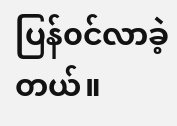ပြန်၀င်လာခဲ့တယ်။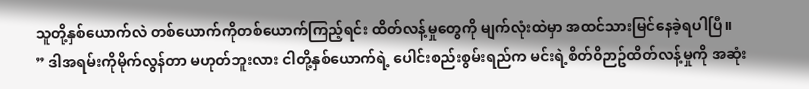သူတို့နှစ်ယောက်လဲ တစ်ယောက်ကိုတစ်ယောက်ကြည့်ရင်း ထိတ်လန့်မှုတွေကို မျက်လုံးထဲမှာ အထင်သားမြင်နေခဲ့ရပါပြီ။
” ဒါအရမ်းကိုမိုက်လွန်တာ မဟုတ်ဘူးလား ငါတို့နှစ်ယောက်ရဲ့ ပေါင်းစည်းစွမ်းရည်က မင်းရဲ့စိတ်၀ိဉာဥ်ထိတ်လန့်မှုကို အဆုံး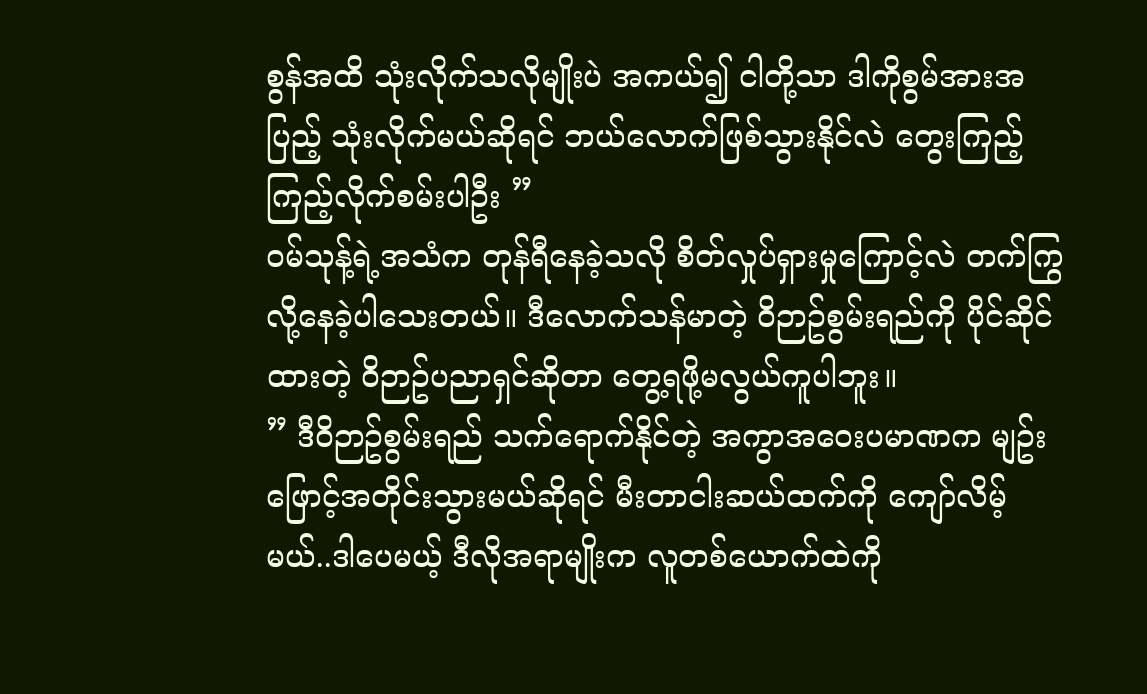စွန်အထိ သုံးလိုက်သလိုမျိုးပဲ အကယ်၍ ငါတို့သာ ဒါကိုစွမ်အားအပြည့် သုံးလိုက်မယ်ဆိုရင် ဘယ်လောက်ဖြစ်သွားနိုင်လဲ တွေးကြည့်ကြည့်လိုက်စမ်းပါဦး ”
၀မ်သုန့်ရဲ့အသံက တုန်ရီနေခဲ့သလို စိတ်လှုပ်ရှားမှုကြောင့်လဲ တက်ကြွလို့နေခဲ့ပါသေးတယ်။ ဒီလောက်သန်မာတဲ့ ၀ိဉာဥ်စွမ်းရည်ကို ပိုင်ဆိုင်ထားတဲ့ ၀ိဉာဥ်ပညာရှင်ဆိုတာ တွေ့ရဖို့မလွယ်ကူပါဘူး။
” ဒီ၀ိဉာဥ်စွမ်းရည် သက်ရောက်နိုင်တဲ့ အကွာအဝေးပမာဏက မျဥ်းဖြောင့်အတိုင်းသွားမယ်ဆိုရင် မီးတာငါးဆယ်ထက်ကို ကျော်လိမ့်မယ်..ဒါပေမယ့် ဒီလိုအရာမျိုးက လူတစ်ယောက်ထဲကို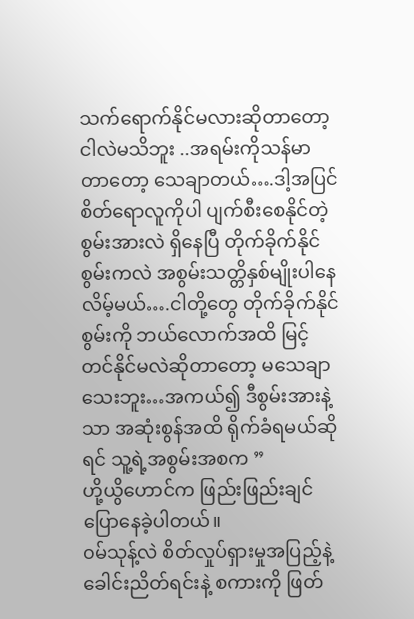သက်ရောက်နိုင်မလားဆိုတာတော့ ငါလဲမသိဘူး ..အရမ်းကိုသန်မာတာတော့ သေချာတယ်….ဒါ့အပြင် စိတ်ရောလူကိုပါ ပျက်စီးစေနိုင်တဲ့စွမ်းအားလဲ ရှိနေပြီ တိုက်ခိုက်နိုင်စွမ်းကလဲ အစွမ်းသတ္တိနှစ်မျိုးပါနေလိမ့်မယ်….ငါတို့တွေ တိုက်ခိုက်နိုင်စွမ်းကို ဘယ်လောက်အထိ မြင့်တင်နိုင်မလဲဆိုတာတော့ မသေချာသေးဘူး…အကယ်၍ ဒီစွမ်းအားနဲ့သာ အဆုံးစွန်အထိ ရိုက်ခံရမယ်ဆိုရင် သူ့ရဲ့အစွမ်းအစက ”
ဟို့ယွိဟောင်က ဖြည်းဖြည်းချင် ပြောနေခဲ့ပါတယ်။
၀မ်သုန့်လဲ စိတ်လှုပ်ရှားမှုအပြည့်နဲ့ ခေါင်းညိတ်ရင်းနဲ့ စကားကို ဖြတ်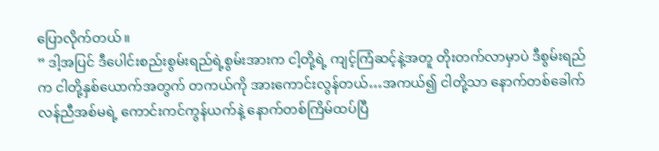ပြောလိုက်တယ်။
” ဒါ့အပြင် ဒီပေါင်းစည်းစွမ်းရည်ရဲ့စွမ်းအားက ငါ့တို့ရဲ့ ကျင့်ကြံဆင့်နဲ့အတူ တိုးတက်လာမှာပဲ ဒီစွမ်းရည်က ငါတို့နှစ်ယောက်အတွက် တကယ်ကို အားကောင်းလွန်တယ်…အကယ်၍ ငါတို့သာ နောက်တစ်ခေါက် လန်ညီအစ်မရဲ့ ကောင်းကင်ကွန်ယက်နဲ့ နောက်တစ်ကြိမ်ထပ်ပြီ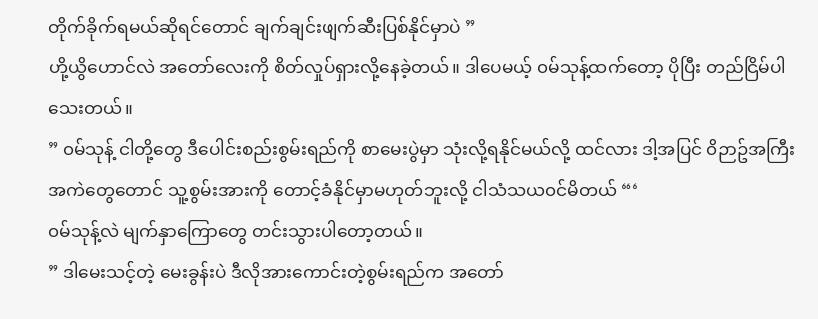တိုက်ခိုက်ရမယ်ဆိုရင်တောင် ချက်ချင်းဖျက်ဆီးပြစ်နိုင်မှာပဲ ”
ဟို့ယွိဟောင်လဲ အတော်လေးကို စိတ်လှုပ်ရှားလို့နေခဲ့တယ်။ ဒါပေမယ့် ၀မ်သုန့်ထက်တော့ ပိုပြီး တည်ငြိမ်ပါသေးတယ်။
” ၀မ်သုန့် ငါတို့တွေ ဒီပေါင်းစည်းစွမ်းရည်ကို စာမေးပွဲမှာ သုံးလို့ရနိုင်မယ်လို့ ထင်လား ဒါ့အပြင် ၀ိဉာဥ်အကြီးအကဲတွေတောင် သူ့စွမ်းအားကို တောင့်ခံနိုင်မှာမဟုတ်ဘူးလို့ ငါသံသယ၀င်မိတယ် “‘
၀မ်သုန့်လဲ မျက်နှာကြောတွေ တင်းသွားပါတော့တယ်။
” ဒါမေးသင့်တဲ့ မေးခွန်းပဲ ဒီလိုအားကောင်းတဲ့စွမ်းရည်က အတော်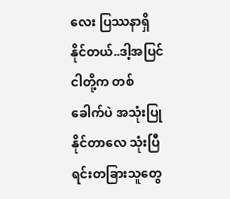လေး ပြဿနာရှိနိုင်တယ်..ဒါ့အပြင် ငါတို့က တစ်ခေါက်ပဲ အသုံးပြုနိုင်တာလေ သုံးပြီရင်းတခြားသူတွေ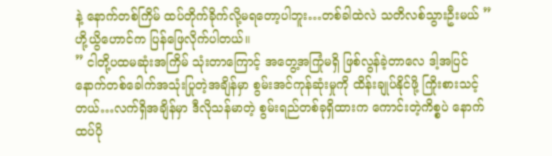နဲ့ နောက်တစ်ကြိမ် ထပ်တိုက်ခိုက်လို့မရတော့ပါဘူး…တစ်ခါထဲလဲ သတိလစ်သွားဦးမယ် ”
ဟို့ယွိဟောင်က ပြန်ဖြေလိုက်ပါတယ်။
” ငါတို့ပထမဆုံးအကြိမ် သုံးတာကြောင့် အတွေ့အကြုံမရှိ ဖြစ်လွန်ခဲ့တာလေ ဒါ့အပြင် နောက်တစ်ခေါက်အသုံးပြုတဲ့အချိန်မှာ စွမ်းအင်ကုန်ဆုံးမှုကို ထိန်းချုပ်နိုင်ဖို့ ကြိုးစားသင့်တယ်…လက်ရှိအချိန်မှာ ဒီလိုသန်မာတဲ့ စွမ်းရည်တစ်ခုရှိထားက ကောင်းတဲ့ကိစ္စပဲ နောက်ထပ်ပို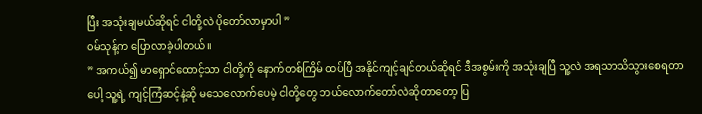ပြီး အသုံးချမယ်ဆိုရင် ငါတို့လဲ ပိုတော်လာမှာပါ ”
၀မ်သုန့်က ပြောလာခဲ့ပါတယ်။
” အကယ်၍ မာရှောင်ထောင့်သာ ငါတို့ကို နောက်တစ်ကြိမ် ထပ်ပြီ အနိုင်ကျင့်ချင်တယ်ဆိုရင် ဒီအစွမ်းကို အသုံးချပြီ သူ့လဲ အရသာသိသွားစေရတာပေါ့ သူ့ရဲ့ ကျင့်ကြံဆင့်နဲ့ဆို မသေလောက်ပေမဲ့ ငါတို့တွေ ဘယ်လောက်တော်လဲဆိုတာတော့ ပြ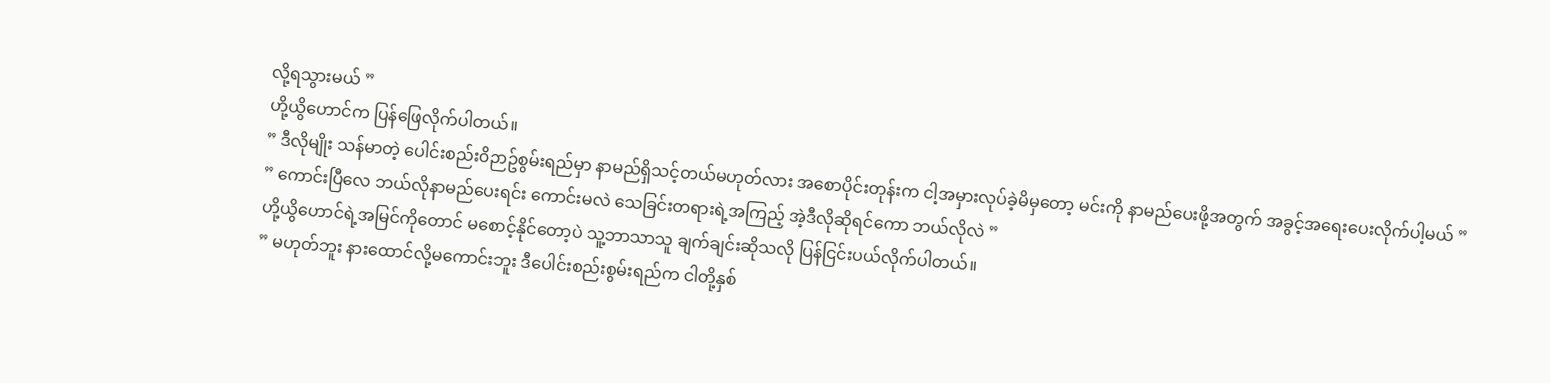လို့ရသွားမယ် ”
ဟို့ယွိဟောင်က ပြန်ဖြေလိုက်ပါတယ်။
” ဒီလိုမျိုး သန်မာတဲ့ ပေါင်းစည်း၀ိဉာဥ်စွမ်းရည်မှာ နာမည်ရှိသင့်တယ်မဟုတ်လား အစောပိုင်းတုန်းက ငါ့အမှားလုပ်ခဲ့မိမှတော့ မင်းကို နာမည်ပေးဖို့အတွက် အခွင့်အရေးပေးလိုက်ပါ့မယ် ”
” ကောင်းပြီလေ ဘယ်လိုနာမည်ပေးရင်း ကောင်းမလဲ သေခြင်းတရားရဲ့အကြည့် အဲ့ဒီလိုဆိုရင်ကော ဘယ်လိုလဲ ”
ဟို့ယွိဟောင်ရဲ့အမြင်ကိုတောင် မစောင့်နိုင်တော့ပဲ သူ့ဘာသာသူ ချက်ချင်းဆိုသလို ပြန်ငြင်းပယ်လိုက်ပါတယ်။
” မဟုတ်ဘူး နားထောင်လို့မကောင်းဘူး ဒီပေါင်းစည်းစွမ်းရည်က ငါတို့နှစ်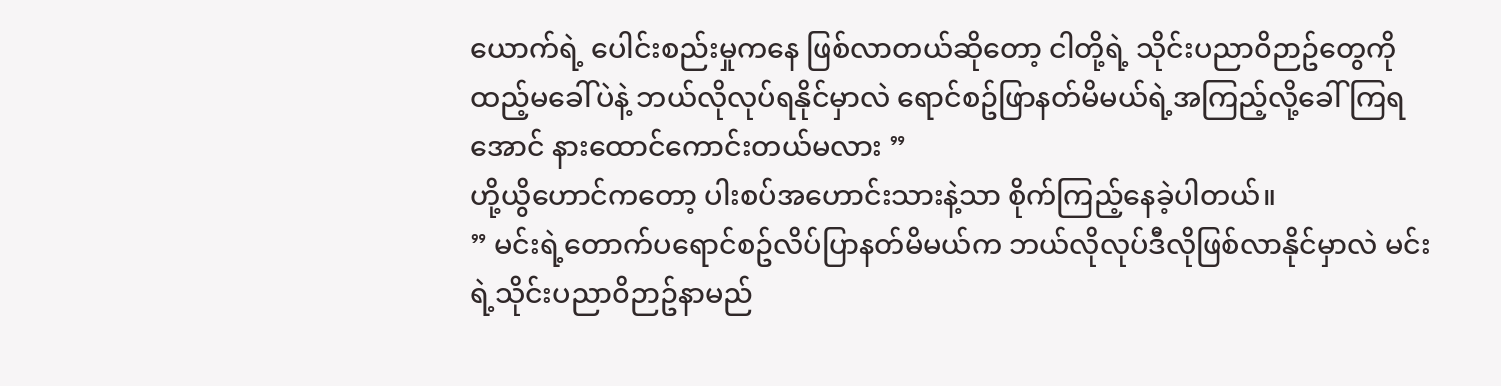ယောက်ရဲ့ ပေါင်းစည်းမှုကနေ ဖြစ်လာတယ်ဆိုတော့ ငါတို့ရဲ့ သိုင်းပညာ၀ိဉာဥ်တွေကို ထည့်မခေါ်ပဲနဲ့ ဘယ်လိုလုပ်ရနိုင်မှာလဲ ရောင်စဥ်ဖြာနတ်မိမယ်ရဲ့အကြည့်လို့ခေါ်ကြရအောင် နားထောင်ကောင်းတယ်မလား ”
ဟို့ယွိဟောင်ကတော့ ပါးစပ်အဟောင်းသားနဲ့သာ စိုက်ကြည့်နေခဲ့ပါတယ်။
” မင်းရဲ့တောက်ပရောင်စဥ်လိပ်ပြာနတ်မိမယ်က ဘယ်လိုလုပ်ဒီလိုဖြစ်လာနိုင်မှာလဲ မင်းရဲ့သိုင်းပညာ၀ိဉာဥ်နာမည်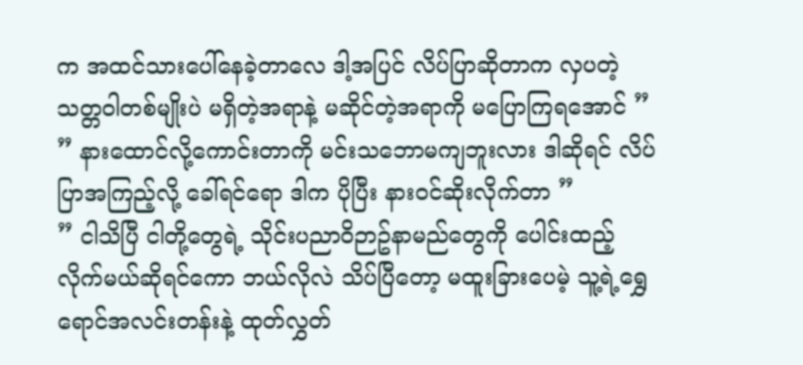က အထင်သားပေါ်နေခဲ့တာလေ ဒါ့အပြင် လိပ်ပြာဆိုတာက လှပတဲ့သတ္တ၀ါတစ်မျိုးပဲ မရှိတဲ့အရာနဲ့ မဆိုင်တဲ့အရာကို မပြောကြရအောင် ”
” နားထောင်လို့ကောင်းတာကို မင်းသဘောမကျဘူးလား ဒါဆိုရင် လိပ်ပြာအကြည့်လို့ ခေါ်ရင်ရော ဒါက ပိုပြီး နား၀င်ဆိုးလိုက်တာ ”
” ငါသိပြီ ငါတို့တွေရဲ့ သိုင်းပညာ၀ိဉာဥ်နာမည်တွေကို ပေါင်းထည့်လိုက်မယ်ဆိုရင်ကော ဘယ်လိုလဲ သိပ်ပြီတော့ မထူးခြားပေမဲ့ သူ့ရဲ့ရွှေရောင်အလင်းတန်းနဲ့ ထုတ်လွှတ်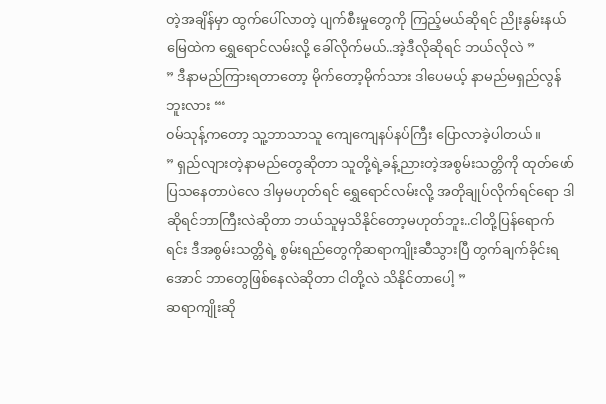တဲ့အချိန်မှာ ထွက်ပေါ်လာတဲ့ ပျက်စီးမှုတွေကို ကြည့်မယ်ဆိုရင် ညိုးနွမ်းနယ်မြေထဲက ရွှေရောင်လမ်းလို့ ခေါ်လိုက်မယ်..အဲ့ဒီလိုဆိုရင် ဘယ်လိုလဲ ”
” ဒီနာမည်ကြားရတာတော့ မိုက်တော့မိုက်သား ဒါပေမယ့် နာမည်မရှည်လွန်ဘူးလား “‘
၀မ်သုန့်ကတော့ သူ့ဘာသာသူ ကျေကျေနပ်နပ်ကြီး ပြောလာခဲ့ပါတယ်။
” ရှည်လျားတဲ့နာမည်တွေဆိုတာ သူတို့ရဲ့ခန့်ညားတဲ့အစွမ်းသတ္တိကို ထုတ်ဖော်ပြသနေတာပဲလေ ဒါမှမဟုတ်ရင် ရွှေရောင်လမ်းလို့ အတိုချုပ်လိုက်ရင်ရော ဒါဆိုရင်ဘာကြီးလဲဆိုတာ ဘယ်သူမှသိနိုင်တော့မဟုတ်ဘူး..ငါတို့ပြန်ရောက်ရင်း ဒီအစွမ်းသတ္တိရဲ့ စွမ်းရည်တွေကိုဆရာကျိုးဆီသွားပြီ တွက်ချက်ခိုင်းရအောင် ဘာတွေဖြစ်နေလဲဆိုတာ ငါတို့လဲ သိနိုင်တာပေါ့ ”
ဆရာကျိုးဆို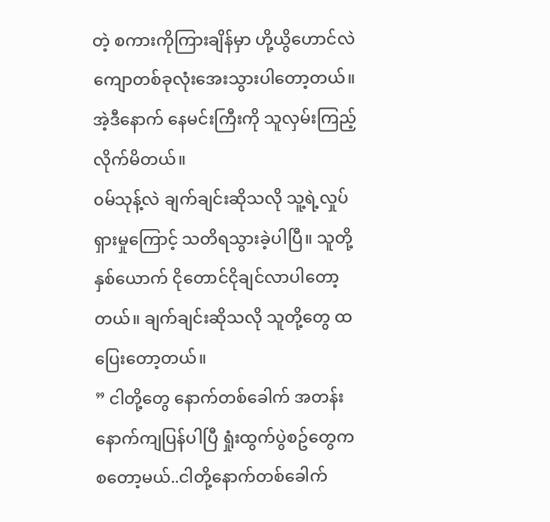တဲ့ စကားကိုကြားချိန်မှာ ဟို့ယွိဟောင်လဲ ကျောတစ်ခုလုံးအေးသွားပါတော့တယ်။ အဲ့ဒီနောက် နေမင်းကြီးကို သူလှမ်းကြည့်လိုက်မိတယ်။
၀မ်သုန့်လဲ ချက်ချင်းဆိုသလို သူ့ရဲ့လှုပ်ရှားမှုကြောင့် သတိရသွားခဲ့ပါပြီ။ သူတို့နှစ်ယောက် ငိုတောင်ငိုချင်လာပါတော့တယ်။ ချက်ချင်းဆိုသလို သူတို့တွေ ထပြေးတော့တယ်။
” ငါတို့တွေ နောက်တစ်ခေါက် အတန်းနောက်ကျပြန်ပါပြီ ရှုံးထွက်ပွဲစဥ်တွေက စတော့မယ်..ငါတို့နောက်တစ်ခေါက်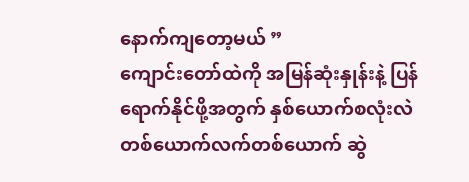နောက်ကျတော့မယ် ”
ကျောင်းတော်ထဲကို အမြန်ဆုံးနှုန်းနဲ့ ပြန်ရောက်နိုင်ဖို့အတွက် နှစ်ယောက်စလုံးလဲ တစ်ယောက်လက်တစ်ယောက် ဆွဲ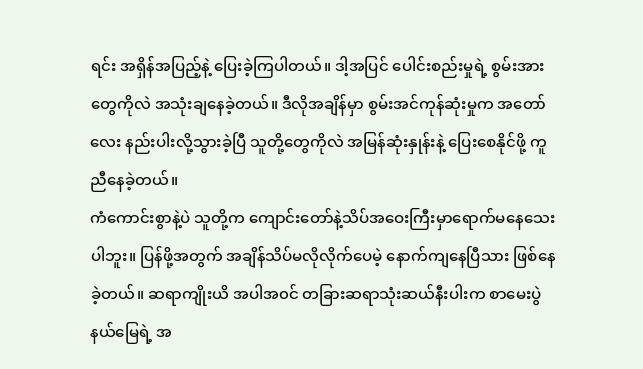ရင်း အရှိန်အပြည့်နဲ့ ပြေးခဲ့ကြပါတယ်။ ဒါ့အပြင် ပေါင်းစည်းမှုရဲ့ စွမ်းအားတွေကိုလဲ အသုံးချနေခဲ့တယ်။ ဒီလိုအချိန်မှာ စွမ်းအင်ကုန်ဆုံးမှုက အတော်လေး နည်းပါးလို့သွားခဲ့ပြီ သူတို့တွေကိုလဲ အမြန်ဆုံးနှုန်းနဲ့ ပြေးစေနိုင်ဖို့ ကူညီနေခဲ့တယ်။
ကံကောင်းစွာနဲ့ပဲ သူတို့က ကျောင်းတော်နဲ့သိပ်အဝေးကြီးမှာရောက်မနေသေးပါဘူး။ ပြန်ဖို့အတွက် အချိန်သိပ်မလိုလိုက်ပေမဲ့ နောက်ကျနေပြီသား ဖြစ်နေခဲ့တယ်။ ဆရာကျိုးယိ အပါအ၀င် တခြားဆရာသုံးဆယ်နီးပါးက စာမေးပွဲနယ်မြေရဲ့ အ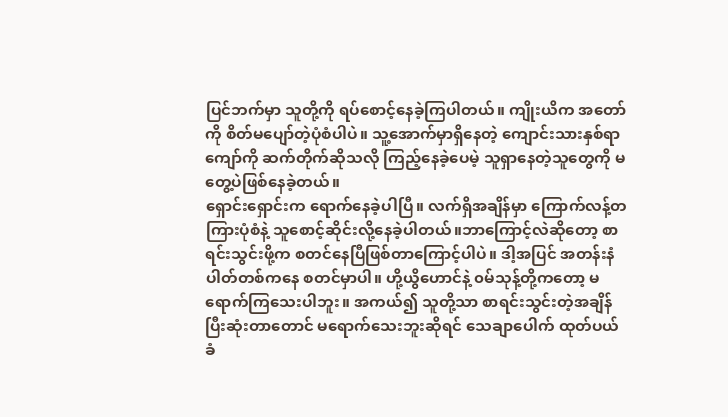ပြင်ဘက်မှာ သူတို့ကို ရပ်စောင့်နေခဲ့ကြပါတယ်။ ကျိုးယိက အတော်ကို စိတ်မပျော်တဲ့ပုံစံပါပဲ။ သူ့အောက်မှာရှိနေတဲ့ ကျောင်းသားနှစ်ရာကျော်ကို ဆက်တိုက်ဆိုသလို ကြည့်နေခဲ့ပေမဲ့ သူရှာနေတဲ့သူတွေကို မတွေ့ပဲဖြစ်နေခဲ့တယ်။
ရှောင်းရှောင်းက ရောက်နေခဲ့ပါပြီ။ လက်ရှိအချိန်မှာ ကြောက်လန့်တကြားပုံစံနဲ့ သူစောင့်ဆိုင်းလို့နေခဲ့ပါတယ်။ဘာကြောင့်လဲဆိုတော့ စာရင်းသွင်းဖို့က စတင်နေပြီဖြစ်တာကြောင့်ပါပဲ။ ဒါ့အပြင် အတန်းနံပါတ်တစ်ကနေ စတင်မှာပါ။ ဟို့ယွိဟောင်နဲ့ ၀မ်သုန့်တို့ကတော့ မရောက်ကြသေးပါဘူး။ အကယ်၍ သူတို့သာ စာရင်းသွင်းတဲ့အချိန် ပြီးဆုံးတာတောင် မရောက်သေးဘူးဆိုရင် သေချာပေါက် ထုတ်ပယ်ခံ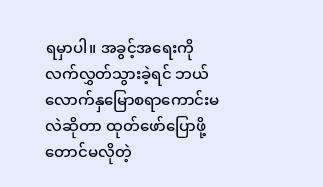ရမှာပါ။ အခွင့်အရေးကို လက်လွှတ်သွားခဲ့ရင် ဘယ်လောက်နှမြောစရာကောင်းမလဲဆိုတာ ထုတ်ဖော်ပြောဖို့တောင်မလိုတဲ့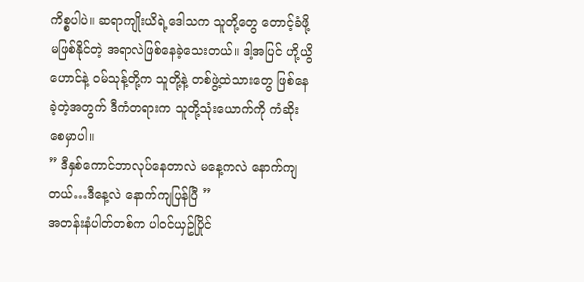ကိစ္စပါပဲ။ ဆရာကျိုးယိရဲ့ဒေါသက သူတို့တွေ တောင့်ခံဖို့မဖြစ်နိုင်တဲ့ အရာလဲဖြစ်နေခဲ့သေးတယ်။ ဒါ့အပြင် ဟို့ယွိဟောင်နဲ့ ၀မ်သုန့်တို့က သူတို့နဲ့ တစ်ဖွဲ့ထဲသားတွေ ဖြစ်နေခဲ့တဲ့အတွက် ဒီကံတရားက သူတို့သုံးယောက်ကို ကံဆိုးစေမှာပါ။
” ဒီနှစ်ကောင်ဘာလုပ်နေတာလဲ မနေ့ကလဲ နောက်ကျတယ်…ဒီနေ့လဲ နောက်ကျပြန်ပြီ ”
အတန်းနံပါတ်တစ်က ပါ၀င်ယှဥ်ပြိုင်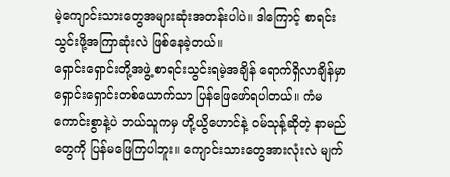မဲ့ကျောင်းသားတွေအများဆုံးအတန်းပါပဲ။ ဒါကြောင့် စာရင်းသွင်းဖို့အကြာဆုံးလဲ ဖြစ်နေခဲ့တယ်။
ရှောင်းရှောင်းတို့အဖွဲ့ စာရင်းသွင်းရမဲ့အချိန် ရောက်ရှိလာချိန်မှာ ရှောင်းရှောင်းတစ်ယောက်သာ ပြန်ဖြေဖော်ရပါတယ်။ ကံမကောင်းစွာနဲ့ပဲ ဘယ်သူကမှ ဟို့ယွိဟောင်နဲ့ ၀မ်သုန့်ဆိုတဲ့ နာမည်တွေကို ပြန်မဖြေကြပါဘူး။ ကျောင်းသားတွေအားလုံးလဲ မျက်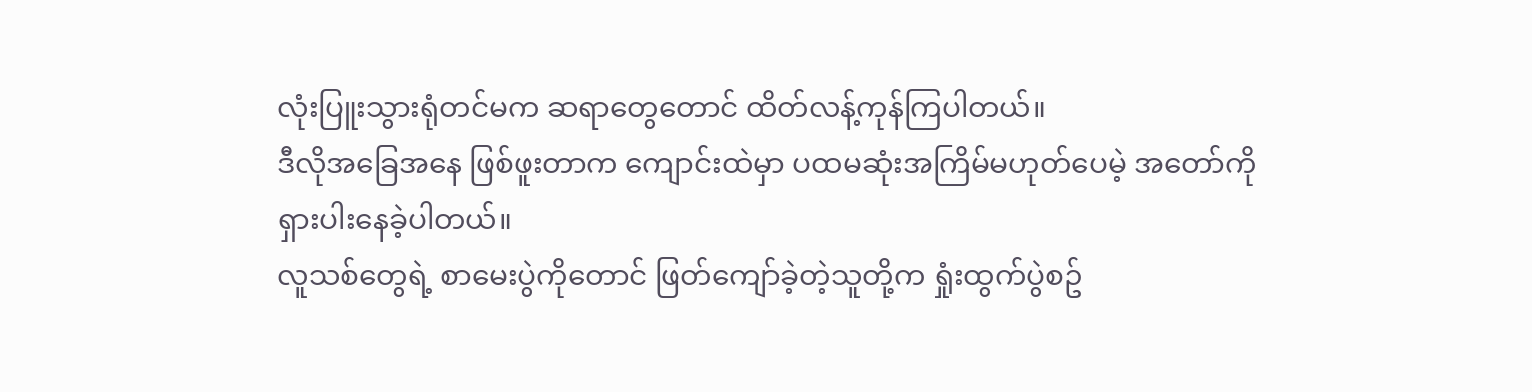လုံးပြူးသွားရုံတင်မက ဆရာတွေတောင် ထိတ်လန့်ကုန်ကြပါတယ်။
ဒီလိုအခြေအနေ ဖြစ်ဖူးတာက ကျောင်းထဲမှာ ပထမဆုံးအကြိမ်မဟုတ်ပေမဲ့ အတော်ကို ရှားပါးနေခဲ့ပါတယ်။
လူသစ်တွေရဲ့ စာမေးပွဲကိုတောင် ဖြတ်ကျော်ခဲ့တဲ့သူတို့က ရှုံးထွက်ပွဲစဥ်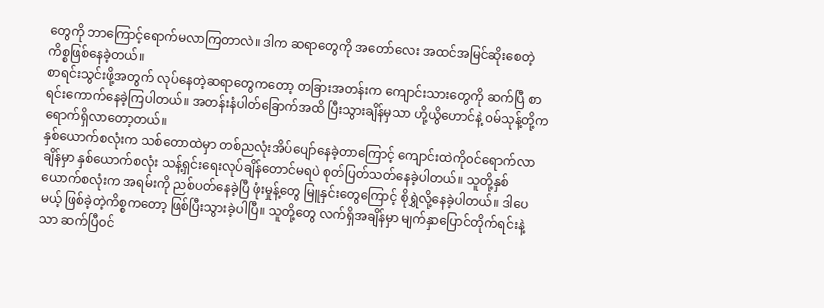တွေကို ဘာကြောင့်ရောက်မလာကြတာလဲ။ ဒါက ဆရာတွေကို အတော်လေး အထင်အမြင်ဆိုးစေတဲ့ကိစ္စဖြစ်နေခဲ့တယ်။
စာရင်းသွင်းဖို့အတွက် လုပ်နေတဲ့ဆရာတွေကတော့ တခြားအတန်းက ကျောင်းသားတွေကို ဆက်ပြီ စာရင်းကောက်နေခဲ့ကြပါတယ်။ အတန်းနံပါတ်ခြောက်အထိ ပြီးသွားချိန်မှသာ ဟို့ယွိဟောင်နဲ့ ၀မ်သုန့်တို့က ရောက်ရှိလာတော့တယ်။
နှစ်ယောက်စလုံးက သစ်တောထဲမှာ တစ်ညလုံးအိပ်ပျော်နေခဲ့တာကြောင့် ကျောင်းထဲကို၀င်ရောက်လာချိန်မှာ နှစ်ယောက်စလုံး သန့်ရှင်းရေးလုပ်ချိန်တောင်မရပဲ စုတ်ပြတ်သတ်နေခဲ့ပါတယ်။ သူတို့နှစ်ယောက်စလုံးက အရမ်းကို ညစ်ပတ်နေခဲ့ပြီ ဖုံးမှုန့်တွေ မြူနှင်းတွေကြောင့် စိုရွှဲလို့နေခဲ့ပါတယ်။ ဒါပေမယ့် ဖြစ်ခဲ့တဲ့ကိစ္စကတော့ ဖြစ်ပြီးသွားခဲ့ပါပြီ။ သူတို့တွေ လက်ရှိအချိန်မှာ မျက်နှာပြောင်တိုက်ရင်းနဲ့သာ ဆက်ပြီ၀င်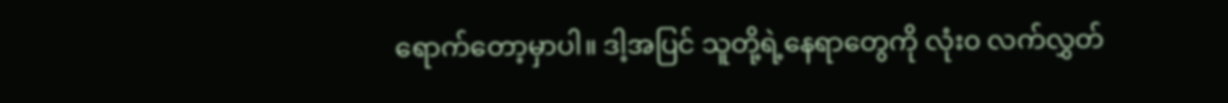ရောက်တော့မှာပါ။ ဒါ့အပြင် သူတို့ရဲ့နေရာတွေကို လုံး၀ လက်လွှတ်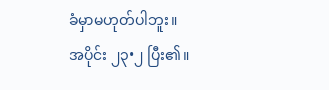ခံမှာမဟုတ်ပါဘူး။
အပိုင်း ၂၃•၂ ပြီး၏။